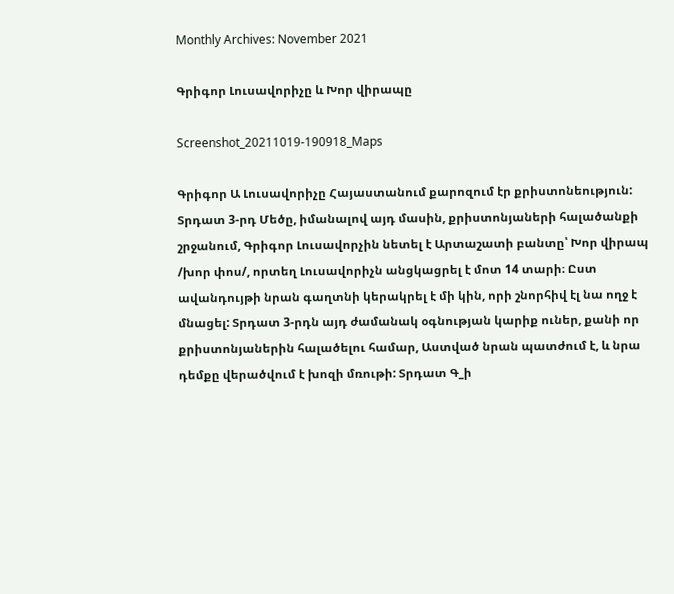Monthly Archives: November 2021

Գրիգոր Լուսավորիչը և Խոր վիրապը

Screenshot_20211019-190918_Maps

Գրիգոր Ա Լուսավորիչը Հայաստանում քարոզում էր քրիստոնեություն:  Տրդատ 3-րդ Մեծը, իմանալով այդ մասին, քրիստոնյաների հալածանքի շրջանում, Գրիգոր Լուսավորչին նետել է Արտաշատի բանտը՝ Խոր վիրապ /խոր փոս/, որտեղ Լուսավորիչն անցկացրել է մոտ 14 տարի։ Ըստ ավանդույթի նրան գաղտնի կերակրել է մի կին, որի շնորհիվ էլ նա ողջ է մնացել: Տրդատ 3-րդն այդ ժամանակ օգնության կարիք ուներ, քանի որ  քրիստոնյաներին հալածելու համար, Աստված նրան պատժում է, և նրա դեմքը վերածվում է խոզի մռութի: Տրդատ Գ_ի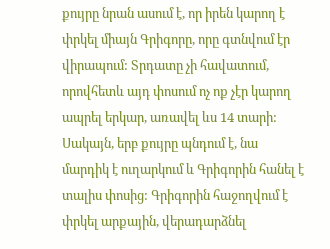քույրը նրան ասում է, որ իրեն կարող է փրկել միայն Գրիգորը, որը գտնվում էր վիրապում: Տրդատը չի հավատում, որովհետև այդ փոսում ոչ ոք չէր կարող ապրել երկար, առավել ևս 14 տարի: Սակայն, երբ քույրը պնդում է, նա մարդիկ է ուղարկում և Գրիգորին հանել է տալիս փոսից: Գրիգորին հաջողվում է փրկել արքային, վերադարձնել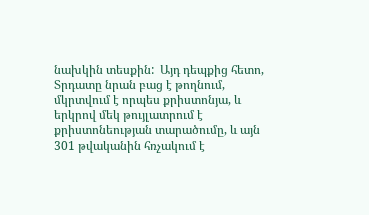նախկին տեսքին:  Այդ դեպքից հետո, Տրդատը նրան բաց է թողնում, մկրտվում է որպես քրիստոնյա, և երկրով մեկ թույլատրում է քրիստոնեության տարածումը, և այն 301 թվականին հռչակում է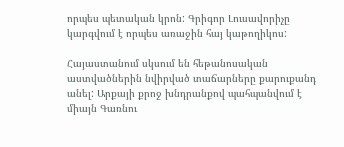որպես պետական կրոն: Գրիգոր Լուսավորիչը կարգվում է որպես առաջին հայ կաթողիկոս:

Հայաստանում սկսում են հեթանոսական աստվածներին նվիրված տաճարները քարուքանդ անել: Արքայի քրոջ խնդրանքով պահպանվում է միայն Գառնու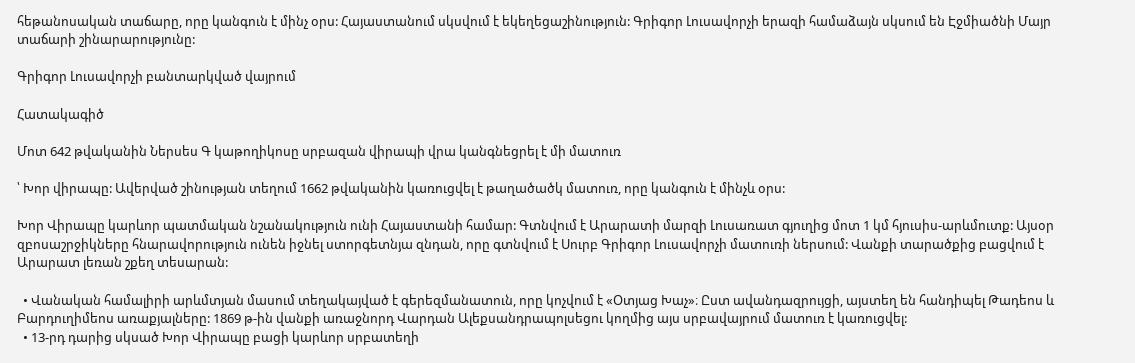հեթանոսական տաճարը, որը կանգուն է մինչ օրս: Հայաստանում սկսվում է եկեղեցաշինություն: Գրիգոր Լուսավորչի երազի համաձայն սկսում են Էջմիածնի Մայր տաճարի շինարարությունը:

Գրիգոր Լուսավորչի բանտարկված վայրում

Հատակագիծ

Մոտ 642 թվականին Ներսես Գ կաթողիկոսը սրբազան վիրապի վրա կանգնեցրել է մի մատուռ

՝ Խոր վիրապը: Ավերված շինության տեղում 1662 թվականին կառուցվել է թաղածածկ մատուռ, որը կանգուն է մինչև օրս:

Խոր Վիրապը կարևոր պատմական նշանակություն ունի Հայաստանի համար: Գտնվում է Արարատի մարզի Լուսառատ գյուղից մոտ 1 կմ հյուսիս-արևմուտք: Այսօր զբոսաշրջիկները հնարավորություն ունեն իջնել ստորգետնյա զնդան, որը գտնվում է Սուրբ Գրիգոր Լուսավորչի մատուռի ներսում: Վանքի տարածքից բացվում է Արարատ լեռան շքեղ տեսարան:

  • Վանական համալիրի արևմտյան մասում տեղակայված է գերեզմանատուն, որը կոչվում է «Օտյաց Խաչ»։ Ըստ ավանդազրույցի, այստեղ են հանդիպել Թադեոս և Բարդուղիմեոս առաքյալները: 1869 թ-ին վանքի առաջնորդ Վարդան Ալեքսանդրապոլսեցու կողմից այս սրբավայրում մատուռ է կառուցվել:
  • 13-րդ դարից սկսած Խոր Վիրապը բացի կարևոր սրբատեղի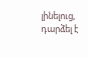լինելուց, դարձել է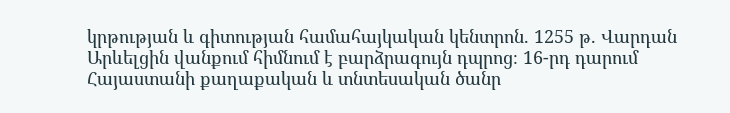կրթության և գիտության համահայկական կենտրոն. 1255 թ. Վարդան Արևելցին վանքում հիմնում է բարձրագույն դպրոց։ 16-րդ դարում Հայաստանի քաղաքական և տնտեսական ծանր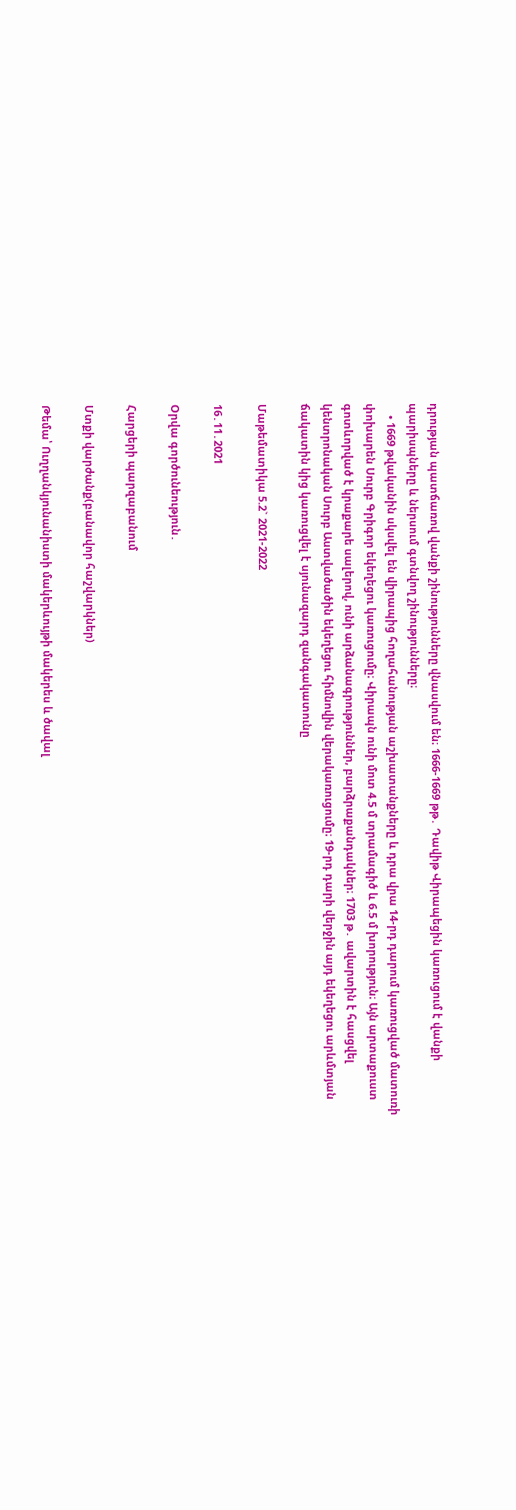դրության պատճառով վանքի շինությունները վնասվում են։ 1666-1669 թթ․ Դավիթ Վիրապեցին կառուցում է վանքի պարիսպները և ներսում գտնվող շինությունները։
    • 1669 թվականին սկսվել են վիրապից հողահանության աշխատանքները և դրա վրա 14-րդ դարում կառուցված մատուռի փոխարեն Սուրբ Գրիգոր եկեղեցու կառուցումը։ Վիրապն ունի մոտ 4.5 մ տրամագիծ և 6.5 մ խորություն։ Այն արտաքուստ գոտևորված է կրաքարե սալերով, ունի արձանագրություններ, բարձրաքանդակներ։ 1703 թ․ ավարտին է հասցվել կենտրոնական Սուրբ Աստվածածին եկեղեցու հիմնովին վերակառուցումը։ 19-րդ դարի վերջին այդ եկեղեցու արևմտյան ճակատին կից կառուցվել է սյունազարդ զանգակատունը

Մաթեմատիկա 5.2` 2021-2022

16․11․2021

Օրվա գործունեություն․

Հարցերի պարզաբանում

Մտքի վարժանք(բանավոր հաշվարկներ)

Թեմա՝ Ուղղանկյունանիստի մակերևույթի մակերես և ծավալ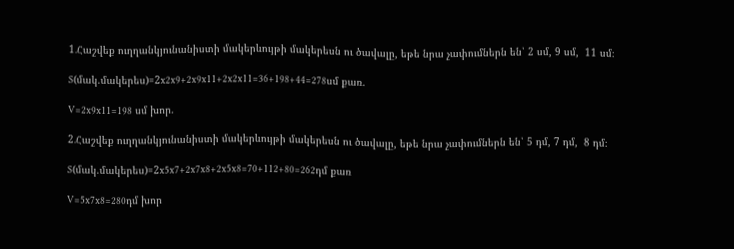1․Հաշվեք ուղղանկյունանիստի մակերևույթի մակերեսն ու ծավալը, եթե նրա չափումներն են՝ 2 սմ, 9 սմ,  11 սմ։

S(մակ.մակերես)=2x2x9+2x9x11+2x2x11=36+198+44=278սմ քառ.

V=2x9x11=198 սմ խոր.

2․Հաշվեք ուղղանկյունանիստի մակերևույթի մակերեսն ու ծավալը, եթե նրա չափումներն են՝ 5 դմ, 7 դմ,  8 դմ։

S(մակ.մակերես)=2x5x7+2x7x8+2x5x8=70+112+80=262դմ քառ

V=5x7x8=280դմ խոր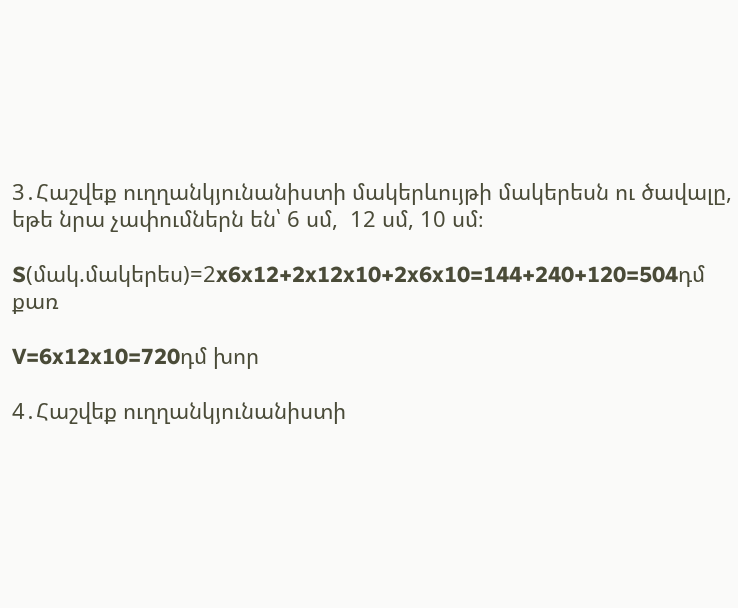3․Հաշվեք ուղղանկյունանիստի մակերևույթի մակերեսն ու ծավալը, եթե նրա չափումներն են՝ 6 սմ,  12 սմ, 10 սմ։

S(մակ.մակերես)=2x6x12+2x12x10+2x6x10=144+240+120=504դմ քառ

V=6x12x10=720դմ խոր

4․Հաշվեք ուղղանկյունանիստի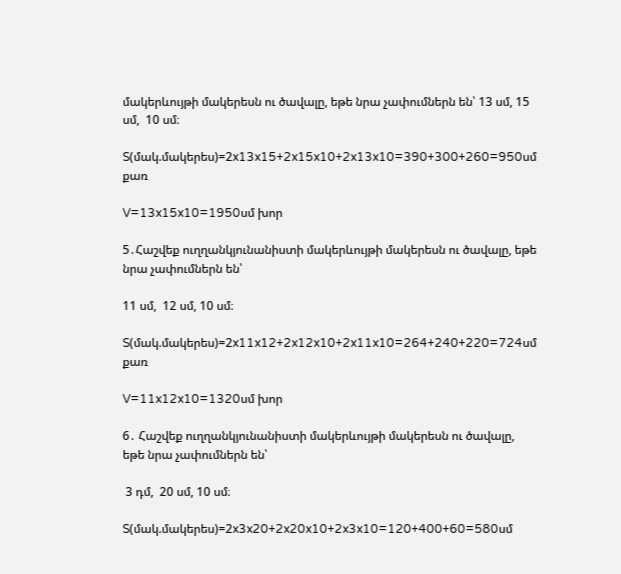մակերևույթի մակերեսն ու ծավալը, եթե նրա չափումներն են՝ 13 սմ, 15 սմ,  10 սմ։

S(մակ.մակերես)=2x13x15+2x15x10+2x13x10=390+300+260=950սմ քառ

V=13x15x10=1950սմ խոր

5․Հաշվեք ուղղանկյունանիստի մակերևույթի մակերեսն ու ծավալը, եթե նրա չափումներն են՝

11 սմ,  12 սմ, 10 սմ։

S(մակ.մակերես)=2x11x12+2x12x10+2x11x10=264+240+220=724սմ քառ

V=11x12x10=1320սմ խոր

6․ Հաշվեք ուղղանկյունանիստի մակերևույթի մակերեսն ու ծավալը, եթե նրա չափումներն են՝

 3 դմ,  20 սմ, 10 սմ։

S(մակ.մակերես)=2x3x20+2x20x10+2x3x10=120+400+60=580սմ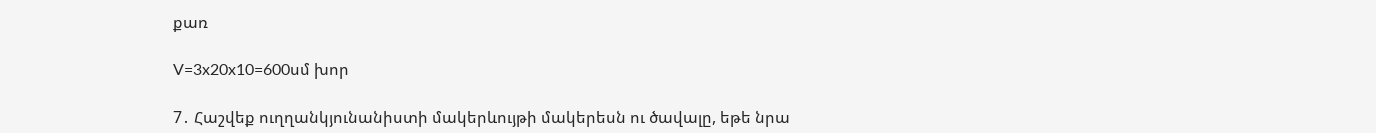քառ

V=3x20x10=600սմ խոր

7․ Հաշվեք ուղղանկյունանիստի մակերևույթի մակերեսն ու ծավալը, եթե նրա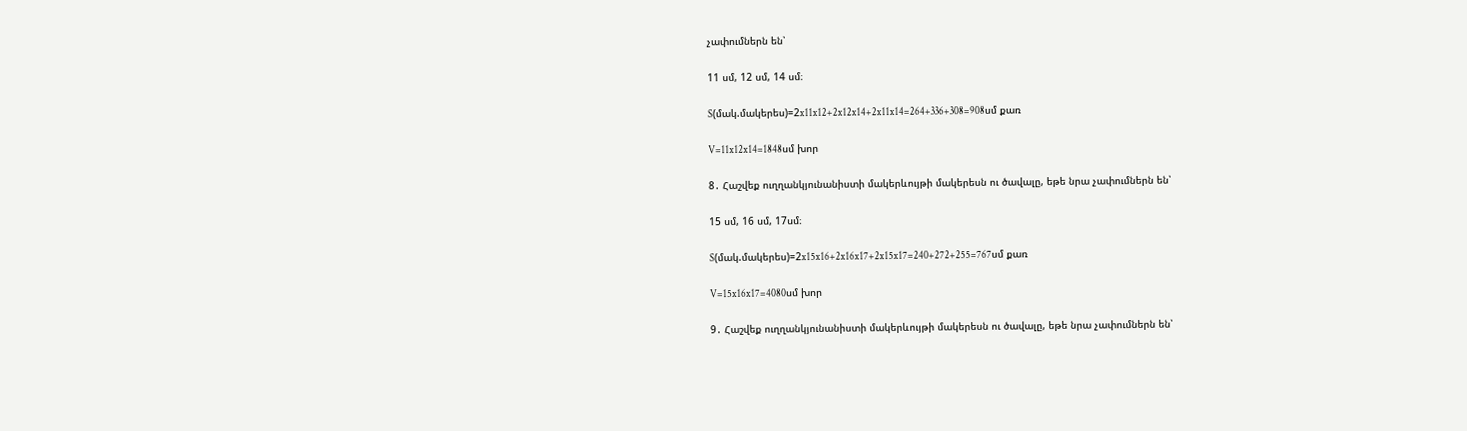չափումներն են՝

11 սմ, 12 սմ, 14 սմ։

S(մակ.մակերես)=2x11x12+2x12x14+2x11x14=264+336+308=908սմ քառ

V=11x12x14=1848սմ խոր

8․ Հաշվեք ուղղանկյունանիստի մակերևույթի մակերեսն ու ծավալը, եթե նրա չափումներն են՝

15 սմ, 16 սմ, 17սմ։

S(մակ.մակերես)=2x15x16+2x16x17+2x15x17=240+272+255=767սմ քառ

V=15x16x17=4080սմ խոր

9․ Հաշվեք ուղղանկյունանիստի մակերևույթի մակերեսն ու ծավալը, եթե նրա չափումներն են՝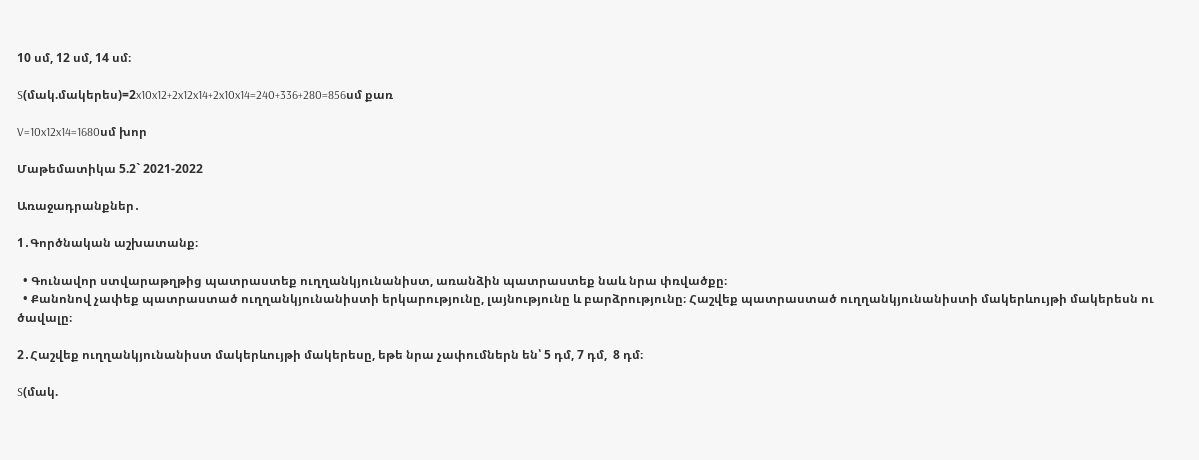10 սմ, 12 սմ, 14 սմ։

S(մակ.մակերես)=2x10x12+2x12x14+2x10x14=240+336+280=856սմ քառ

V=10x12x14=1680սմ խոր

Մաթեմատիկա 5.2` 2021-2022

Առաջադրանքներ․

1․Գործնական աշխատանք։

  • Գունավոր ստվարաթղթից պատրաստեք ուղղանկյունանիստ, առանձին պատրաստեք նաև նրա փռվածքը։
  • Քանոնով չափեք պատրաստած ուղղանկյունանիստի երկարությունը, լայնությունը և բարձրությունը։ Հաշվեք պատրաստած ուղղանկյունանիստի մակերևույթի մակերեսն ու ծավալը։

2․Հաշվեք ուղղանկյունանիստ մակերևույթի մակերեսը, եթե նրա չափումներն են՝ 5 դմ, 7 դմ,  8 դմ։

S(մակ.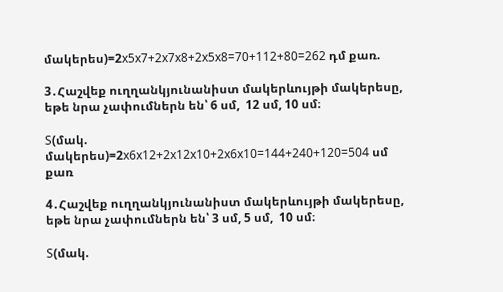մակերես)=2x5x7+2x7x8+2x5x8=70+112+80=262 դմ քառ.

3․Հաշվեք ուղղանկյունանիստ մակերևույթի մակերեսը, եթե նրա չափումներն են՝ 6 սմ,  12 սմ, 10 սմ։

S(մակ. մակերես)=2x6x12+2x12x10+2x6x10=144+240+120=504 սմ քառ

4․Հաշվեք ուղղանկյունանիստ մակերևույթի մակերեսը, եթե նրա չափումներն են՝ 3 սմ, 5 սմ,  10 սմ։

S(մակ.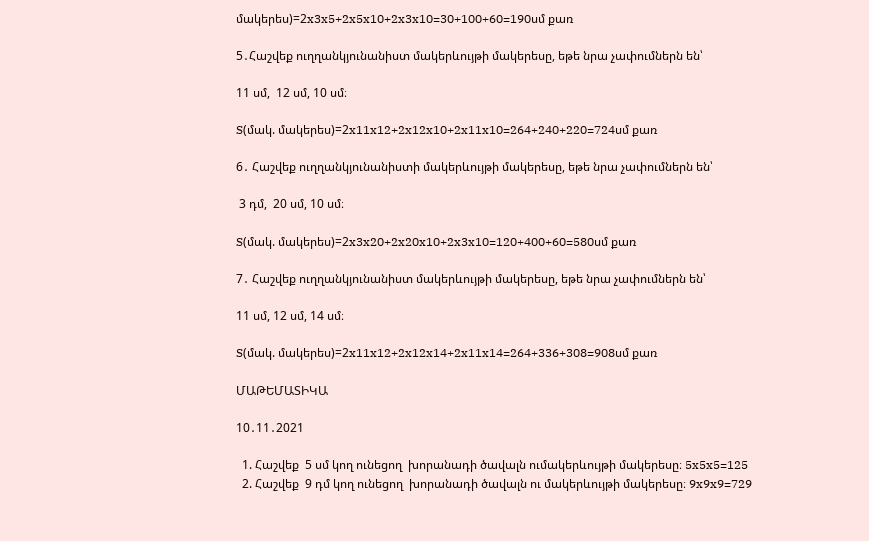մակերես)=2x3x5+2x5x10+2x3x10=30+100+60=190սմ քառ

5․Հաշվեք ուղղանկյունանիստ մակերևույթի մակերեսը, եթե նրա չափումներն են՝

11 սմ,  12 սմ, 10 սմ։

S(մակ. մակերես)=2x11x12+2x12x10+2x11x10=264+240+220=724սմ քառ

6․ Հաշվեք ուղղանկյունանիստի մակերևույթի մակերեսը, եթե նրա չափումներն են՝

 3 դմ,  20 սմ, 10 սմ։

S(մակ. մակերես)=2x3x20+2x20x10+2x3x10=120+400+60=580սմ քառ

7․ Հաշվեք ուղղանկյունանիստ մակերևույթի մակերեսը, եթե նրա չափումներն են՝

11 սմ, 12 սմ, 14 սմ։

S(մակ. մակերես)=2x11x12+2x12x14+2x11x14=264+336+308=908սմ քառ

ՄԱԹԵՄԱՏԻԿԱ

10․11․2021

  1. Հաշվեք  5 սմ կող ունեցող  խորանադի ծավալն ումակերևույթի մակերեսը։ 5x5x5=125
  2. Հաշվեք  9 դմ կող ունեցող  խորանադի ծավալն ու մակերևույթի մակերեսը։ 9x9x9=729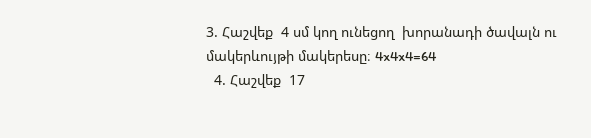3. Հաշվեք  4 սմ կող ունեցող  խորանադի ծավալն ու մակերևույթի մակերեսը։ 4x4x4=64
  4. Հաշվեք  17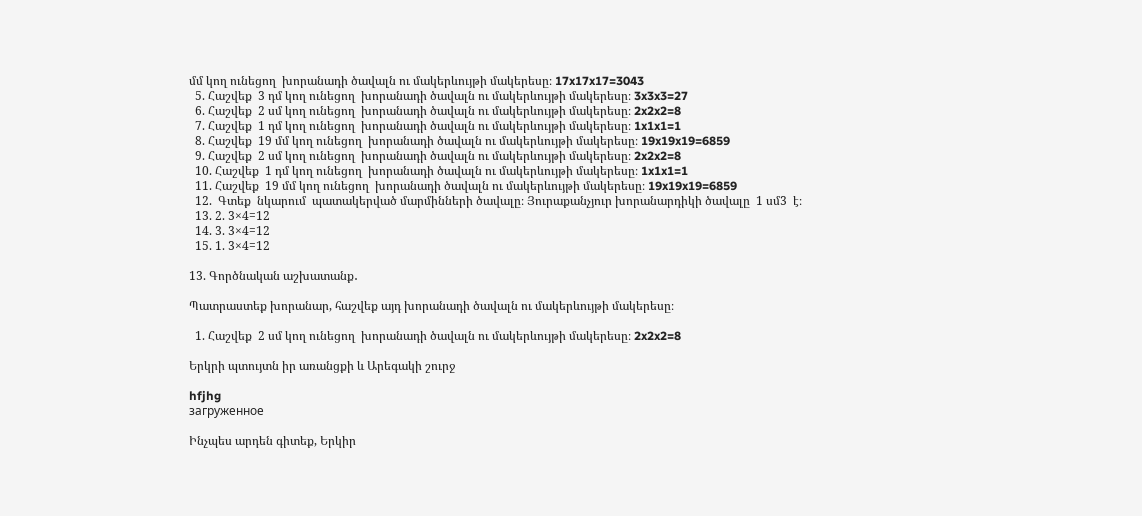մմ կող ունեցող  խորանադի ծավալն ու մակերևույթի մակերեսը։ 17x17x17=3043
  5. Հաշվեք  3 դմ կող ունեցող  խորանադի ծավալն ու մակերևույթի մակերեսը։ 3x3x3=27
  6. Հաշվեք  2 սմ կող ունեցող  խորանադի ծավալն ու մակերևույթի մակերեսը։ 2x2x2=8
  7. Հաշվեք  1 դմ կող ունեցող  խորանադի ծավալն ու մակերևույթի մակերեսը։ 1x1x1=1
  8. Հաշվեք  19 մմ կող ունեցող  խորանադի ծավալն ու մակերևույթի մակերեսը։ 19x19x19=6859
  9. Հաշվեք  2 սմ կող ունեցող  խորանադի ծավալն ու մակերևույթի մակերեսը։ 2x2x2=8
  10. Հաշվեք  1 դմ կող ունեցող  խորանադի ծավալն ու մակերևույթի մակերեսը։ 1x1x1=1
  11. Հաշվեք  19 մմ կող ունեցող  խորանադի ծավալն ու մակերևույթի մակերեսը։ 19x19x19=6859
  12.  Գտեք  նկարում  պատակերված մարմինների ծավալը։ Յուրաքանչյուր խորանարդիկի ծավալը  1 սմ3  է։
  13. 2. 3×4=12
  14. 3. 3×4=12
  15. 1. 3×4=12

13. Գործնական աշխատանք․

Պատրաստեք խորանար, հաշվեք այդ խորանադի ծավալն ու մակերևույթի մակերեսը։

  1. Հաշվեք  2 սմ կող ունեցող  խորանադի ծավալն ու մակերևույթի մակերեսը։ 2x2x2=8

Երկրի պտույտն իր առանցքի և Արեգակի շուրջ

hfjhg
загруженное

Ինչպես արդեն գիտեք, Երկիր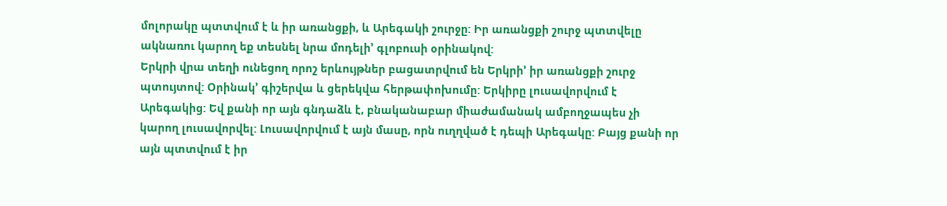մոլորակը պտտվում է և իր առանցքի, և Արեգակի շուրջը: Իր առանցքի շուրջ պտտվելը ակնառու կարող եք տեսնել նրա մոդելի’ գլոբուսի օրինակով:
Երկրի վրա տեղի ունեցող որոշ երևույթներ բացատրվում են Երկրի’ իր առանցքի շուրջ պտույտով: Օրինակ’ գիշերվա և ցերեկվա հերթափոխումը: Երկիրը լուսավորվում է Արեգակից: Եվ քանի որ այն գնդաձև է, բնականաբար միաժամանակ ամբողջապես չի կարող լուսավորվել: Լուսավորվում է այն մասը, որն ուղղված է դեպի Արեգակը: Բայց քանի որ այն պտտվում է իր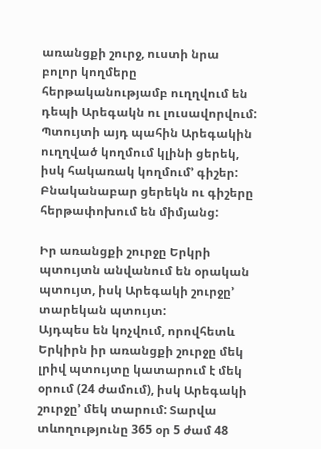առանցքի շուրջ, ուստի նրա բոլոր կողմերը հերթականությամբ ուղղվում են դեպի Արեգակն ու լուսավորվում: Պտույտի այդ պահին Արեգակին ուղղված կողմում կլինի ցերեկ, իսկ հակառակ կողմում’ գիշեր: Բնականաբար ցերեկն ու գիշերը հերթափոխում են միմյանց:

Իր առանցքի շուրջը Երկրի պտույտն անվանում են օրական պտույտ, իսկ Արեգակի շուրջը’ տարեկան պտույտ:
Այդպես են կոչվում, որովհետև Երկիրն իր առանցքի շուրջը մեկ լրիվ պտույտը կատարում է մեկ օրում (24 ժամում), իսկ Արեգակի շուրջը’ մեկ տարում: Տարվա տևողությունը 365 օր 5 ժամ 48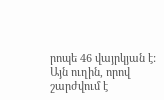րոպե 46 վայրկյան է: Այն ուղին, որով շարժվում է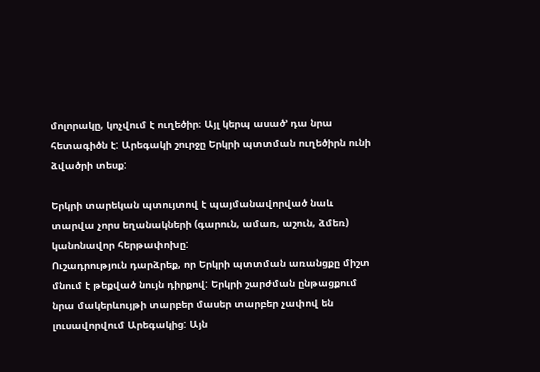մոլորակը, կոչվում է ուղեծիր։ Այլ կերպ ասած’ դա նրա հետագիծն է: Արեգակի շուրջը Երկրի պտտման ուղեծիրն ունի ձվածրի տեսք:

Երկրի տարեկան պտույտով է պայմանավորված նաև տարվա չորս եղանակների (գարուն, ամառ, աշուն, ձմեռ) կանոնավոր հերթափոխը:
Ուշադրություն դարձրեք, որ Երկրի պտտման առանցքը միշտ մնում է թեքված նույն դիրքով: Երկրի շարժման ընթացքում նրա մակերևույթի տարբեր մասեր տարբեր չափով են լուսավորվում Արեգակից: Այն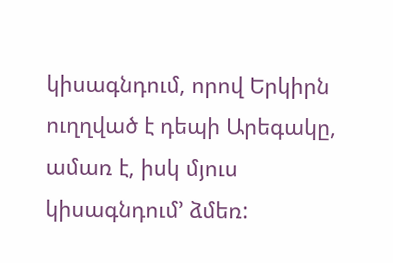կիսագնդում, որով Երկիրն ուղղված է դեպի Արեգակը, ամառ է, իսկ մյուս կիսագնդում’ ձմեռ: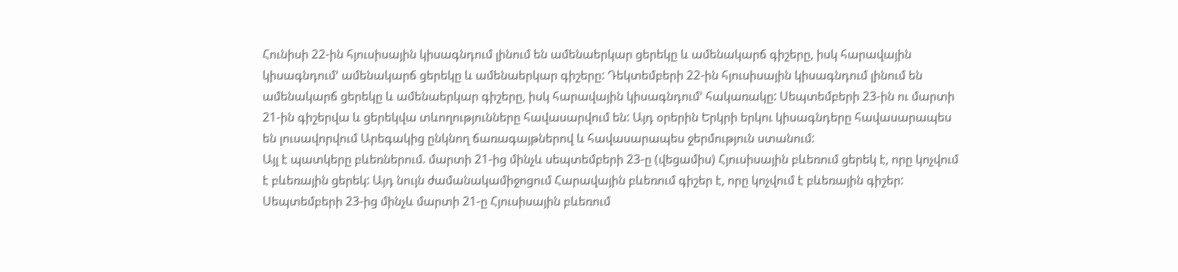Հունիսի 22-ին հյուսիսային կիսագնդում լինում են ամենաերկար ցերեկը և ամենակարճ գիշերը, իսկ հարավային կիսագնդում’ ամենակարճ ցերեկը և ամենաերկար գիշերը: Դեկտեմբերի 22-ին հյուսիսային կիսագնդում լինում են ամենակարճ ցերեկը և ամենաերկար գիշերը, իսկ հարավային կիսագնդում’ հակառակը: Սեպտեմբերի 23-ին ու մարտի 21-ին գիշերվա և ցերեկվա տևողությունները հավասարվում են: Այդ օրերին Երկրի երկու կիսագնդերը հավասարապես են լուսավորվում Արեգակից ընկնող ճառագայթներով և հավասարապես ջերմություն ստանում:
Այլ է պատկերը բևեռներում. մարտի 21-ից մինչև սեպտեմբերի 23-ը (վեցամիս) Հյուսիսային բևեռում ցերեկ է, որը կոչվում է բևեռային ցերեկ: Այդ նույն ժամանակամիջոցում Հարավային բևեռում գիշեր է, որը կոչվում է բևեռային գիշեր:
Սեպտեմբերի 23-ից մինչև մարտի 21-ը Հյուսիսային բևեռում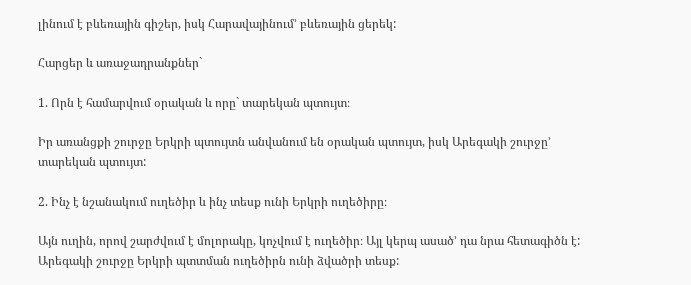լինում է բևեռային գիշեր, իսկ Հարավայինում’ բևեռային ցերեկ:

Հարցեր և առաջադրանքներ`

1. Որն է համարվում օրական և որը` տարեկան պտույտ։

Իր առանցքի շուրջը Երկրի պտույտն անվանում են օրական պտույտ, իսկ Արեգակի շուրջը’ տարեկան պտույտ:

2. Ինչ է նշանակում ուղեծիր և ինչ տեսք ունի Երկրի ուղեծիրը։

Այն ուղին, որով շարժվում է մոլորակը, կոչվում է ուղեծիր։ Այլ կերպ ասած’ դա նրա հետագիծն է: Արեգակի շուրջը Երկրի պտտման ուղեծիրն ունի ձվածրի տեսք: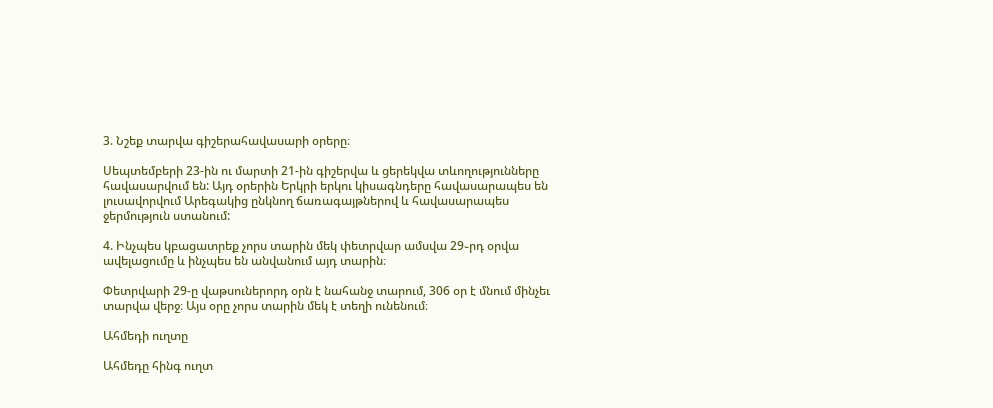3. Նշեք տարվա գիշերահավասարի օրերը։

Սեպտեմբերի 23-ին ու մարտի 21-ին գիշերվա և ցերեկվա տևողությունները հավասարվում են: Այդ օրերին Երկրի երկու կիսագնդերը հավասարապես են լուսավորվում Արեգակից ընկնող ճառագայթներով և հավասարապես ջերմություն ստանում:

4. Ինչպես կբացատրեք չորս տարին մեկ փետրվար ամսվա 29֊րդ օրվա ավելացումը և ինչպես են անվանում այդ տարին։

Փետրվարի 29-ը վաթսուներորդ օրն է նահանջ տարում, 306 օր է մնում մինչեւ տարվա վերջ։ Այս օրը չորս տարին մեկ է տեղի ունենում։

Ահմեդի ուղտը

Ահմեդը հինգ ուղտ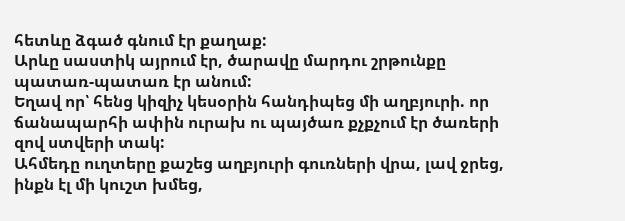հետևը ձգած գնում էր քաղաք:
Արևը սաստիկ այրում էր, ծարավը մարդու շրթունքը պատառ-պատառ էր անում:
Եղավ որ՝ հենց կիզիչ կեսօրին հանդիպեց մի աղբյուրի. որ ճանապարհի ափին ուրախ ու պայծառ քչքչում էր ծառերի զով ստվերի տակ:
Ահմեդը ուղտերը քաշեց աղբյուրի գուռների վրա, լավ ջրեց, ինքն էլ մի կուշտ խմեց,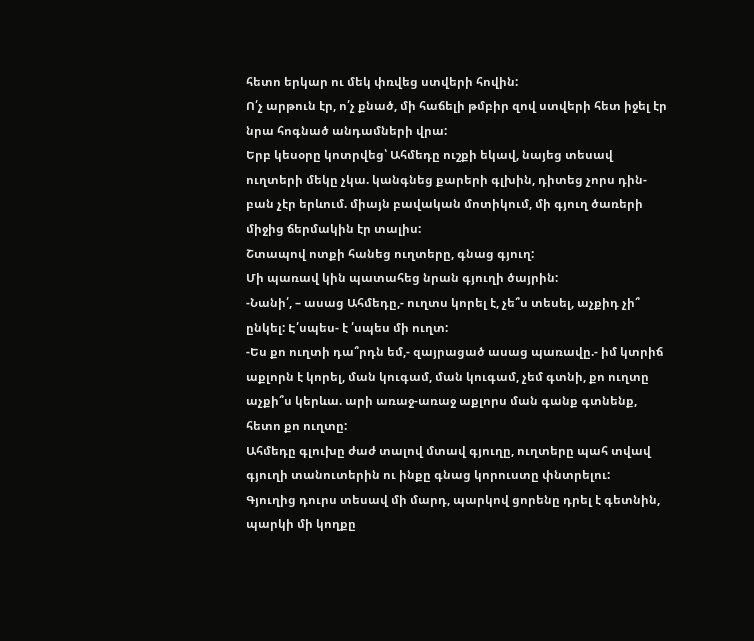հետո երկար ու մեկ փռվեց ստվերի հովին:
Ո՛չ արթուն էր, ո՛չ քնած, մի հաճելի թմբիր զով ստվերի հետ իջել էր նրա հոգնած անդամների վրա:
Երբ կեսօրը կոտրվեց՝ Ահմեդը ուշքի եկավ, նայեց տեսավ ուղտերի մեկը չկա. կանգնեց քարերի գլխին, դիտեց չորս դին-բան չէր երևում. միայն բավական մոտիկում, մի գյուղ ծառերի միջից ճերմակին էր տալիս:
Շտապով ոտքի հանեց ուղտերը, գնաց գյուղ:
Մի պառավ կին պատահեց նրան գյուղի ծայրին:
-Նանի՛, – ասաց Ահմեդը,- ուղտս կորել է, չե՞ս տեսել, աչքիդ չի՞ ընկել: Է՛սպես- է ՛սպես մի ուղտ:
-Ես քո ուղտի դա՞րդն եմ,- զայրացած ասաց պառավը.- իմ կտրիճ աքլորն է կորել, ման կուգամ, ման կուգամ, չեմ գտնի, քո ուղտը աչքի՞ս կերևա. արի առաջ-առաջ աքլորս ման գանք գտնենք, հետո քո ուղտը:
Ահմեդը գլուխը ժաժ տալով մտավ գյուղը, ուղտերը պահ տվավ գյուղի տանուտերին ու ինքը գնաց կորուստը փնտրելու:
Գյուղից դուրս տեսավ մի մարդ, պարկով ցորենը դրել է գետնին, պարկի մի կողքը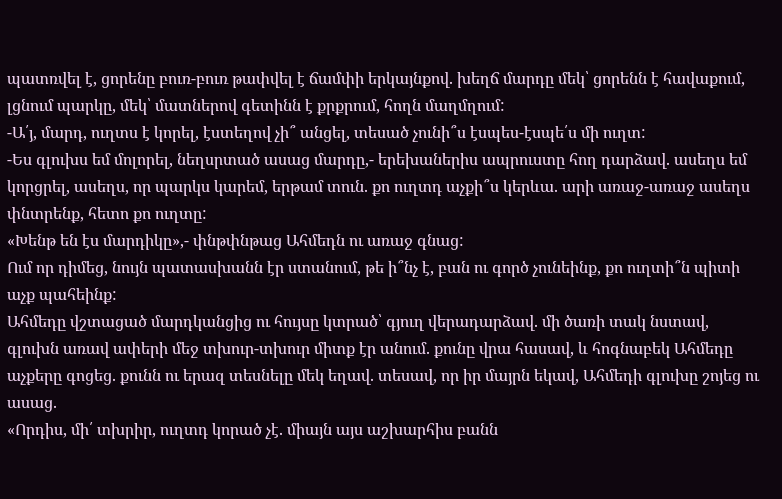պատռվել է, ցորենը բուռ-բուռ թափվել է ճամփի երկայնքով. խեղճ մարդը մեկ՝ ցորենն է հավաքում, լցնում պարկը, մեկ՝ մատներով գետինն է քրքրում, հողն մաղմղում:
-Ա՛յ, մարդ, ուղտս է կորել, էստեղով չի՞ անցել, տեսած չունի՞ս էսպես-էսպե՛ս մի ուղտ:
-Ես գլուխս եմ մոլորել, նեղսրտած ասաց մարդը,- երեխաներիս ապրուստը հող դարձավ. ասեղս եմ կորցրել, ասեղս, որ պարկս կարեմ, երթամ տուն. քո ուղտդ աչքի՞ս կերևա. արի առաջ-առաջ ասեղս փնտրենք, հետո քո ուղտը:
«Խենթ են էս մարդիկը»,- փնթփնթաց Ահմեդն ու առաջ գնաց:
Ում որ դիմեց, նույն պատասխանն էր ստանում, թե ի՞նչ է, բան ու գործ չունեինք, քո ուղտի՞ն պիտի աչք պահեինք:
Ահմեդը վշտացած մարդկանցից ու հույսը կտրած՝ գյուղ վերադարձավ. մի ծառի տակ նստավ, գլուխն առավ ափերի մեջ տխուր-տխուր միտք էր անում. քունը վրա հասավ, և հոգնաբեկ Ահմեդը աչքերը գոցեց. քունն ու երազ տեսնելը մեկ եղավ. տեսավ, որ իր մայրն եկավ, Ահմեդի գլուխը շոյեց ու ասաց.
«Որդիս, մի՛ տխրիր, ուղտդ կորած չէ. միայն այս աշխարհիս բանն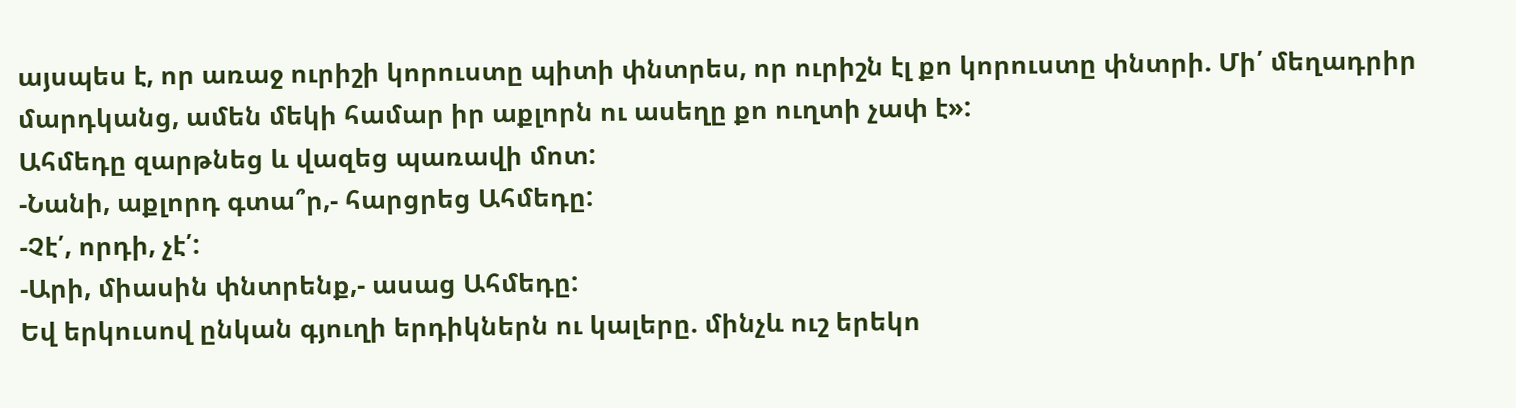այսպես է, որ առաջ ուրիշի կորուստը պիտի փնտրես, որ ուրիշն էլ քո կորուստը փնտրի. Մի՛ մեղադրիր մարդկանց, ամեն մեկի համար իր աքլորն ու ասեղը քո ուղտի չափ է»:
Ահմեդը զարթնեց և վազեց պառավի մոտ:
-Նանի, աքլորդ գտա՞ր,- հարցրեց Ահմեդը:
-Չէ՛, որդի, չէ՛:
-Արի, միասին փնտրենք,- ասաց Ահմեդը:
Եվ երկուսով ընկան գյուղի երդիկներն ու կալերը. մինչև ուշ երեկո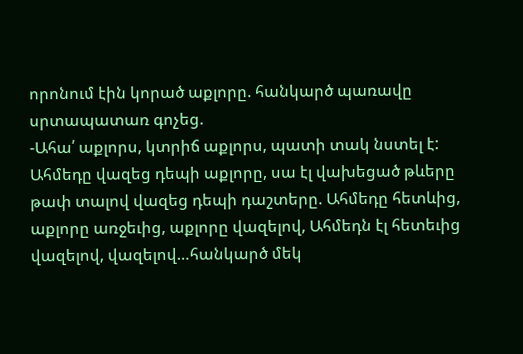որոնում էին կորած աքլորը. հանկարծ պառավը սրտապատառ գոչեց.
-Ահա՛ աքլորս, կտրիճ աքլորս, պատի տակ նստել է:
Ահմեդը վազեց դեպի աքլորը, սա էլ վախեցած թևերը թափ տալով վազեց դեպի դաշտերը. Ահմեդը հետևից, աքլորը առջեւից, աքլորը վազելով, Ահմեդն էլ հետեւից վազելով, վազելով…հանկարծ մեկ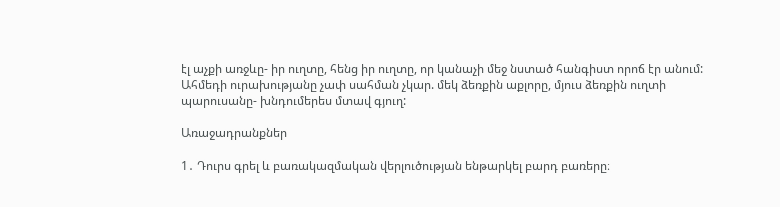էլ աչքի առջևը- իր ուղտը, հենց իր ուղտը, որ կանաչի մեջ նստած հանգիստ որոճ էր անում: Ահմեդի ուրախությանը չափ սահման չկար. մեկ ձեռքին աքլորը, մյուս ձեռքին ուղտի պարուսանը- խնդումերես մտավ գյուղ:

Առաջադրանքներ

1․ Դուրս գրել և բառակազմական վերլուծության ենթարկել բարդ բառերը։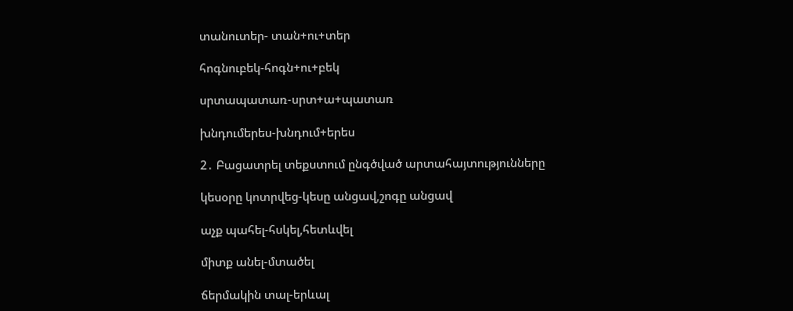տանուտեր- տան+ու+տեր

հոգնուբեկ-հոգն+ու+բեկ

սրտապատառ-սրտ+ա+պատառ

խնդումերես-խնդում+երես

2․ Բացատրել տեքստում ընգծված արտահայտությունները

կեսօրը կոտրվեց-կեսը անցավ,շոգը անցավ

աչք պահել-հսկել,հետևվել

միտք անել-մտածել

ճերմակին տալ-երևալ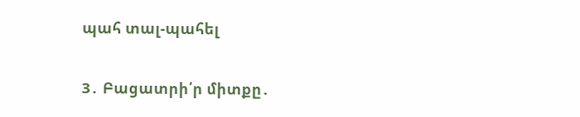պահ տալ-պահել

3․ Բացատրի՛ր միտքը․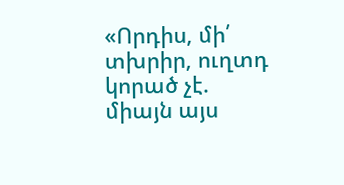«Որդիս, մի՛ տխրիր, ուղտդ կորած չէ. միայն այս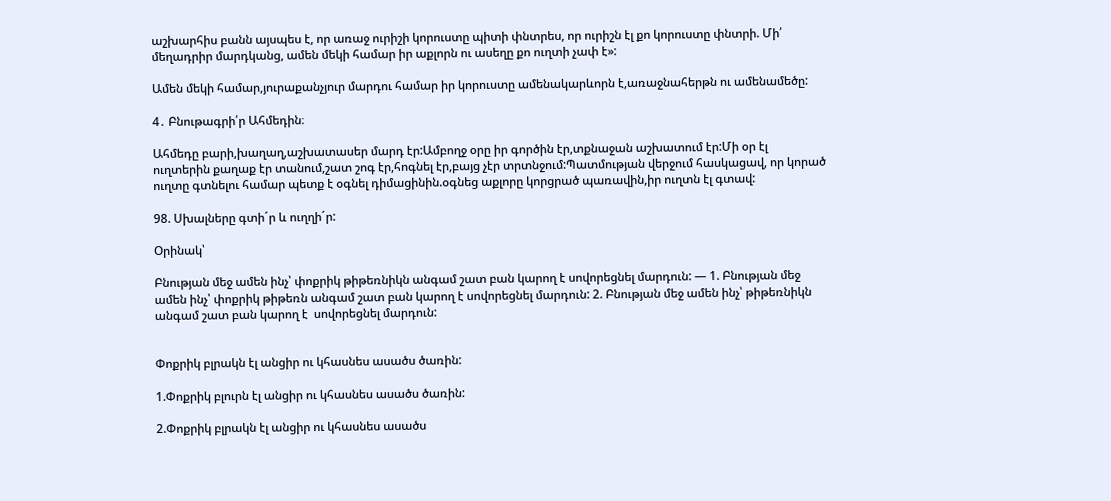աշխարհիս բանն այսպես է, որ առաջ ուրիշի կորուստը պիտի փնտրես, որ ուրիշն էլ քո կորուստը փնտրի. Մի՛ մեղադրիր մարդկանց, ամեն մեկի համար իր աքլորն ու ասեղը քո ուղտի չափ է»:

Ամեն մեկի համար,յուրաքանչյուր մարդու համար իր կորուստը ամենակարևորն է,առաջնահերթն ու ամենամեծը:

4․ Բնութագրի՛ր Ահմեդին։

Ահմեդը բարի,խաղաղ,աշխատասեր մարդ էր:Ամբողջ օրը իր գործին էր,տքնաջան աշխատում էր:Մի օր էլ ուղտերին քաղաք էր տանում,շատ շոգ էր,հոգնել էր,բայց չէր տրտնջում:Պատմության վերջում հասկացավ, որ կորած ուղտը գտնելու համար պետք է օգնել դիմացինին.օգնեց աքլորը կորցրած պառավին,իր ուղտն էլ գտավ:

98. Սխալները գտի´ր և ուղղի´ր:

Օրինակ՝

Բնության մեջ ամեն ինչ՝ փոքրիկ թիթեռնիկն անգամ շատ բան կարող է սովորեցնել մարդուն: — 1. Բնության մեջ ամեն ինչ՝ փոքրիկ թիթեռն անգամ շատ բան կարող է սովորեցնել մարդուն: 2. Բնության մեջ ամեն ինչ՝ թիթեռնիկն անգամ շատ բան կարող է  սովորեցնել մարդուն:


Փոքրիկ բլրակն էլ անցիր ու կհասնես ասածս ծառին:

1.Փոքրիկ բլուրն էլ անցիր ու կհասնես ասածս ծառին:

2.Փոքրիկ բլրակն էլ անցիր ու կհասնես ասածս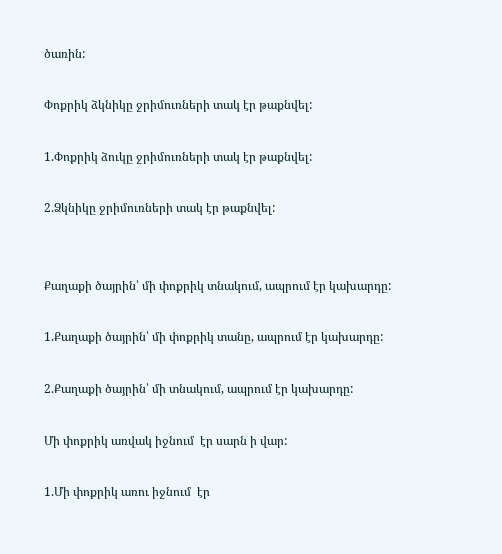ծառին:

Փոքրիկ ձկնիկը ջրիմուռների տակ էր թաքնվել:

1.Փոքրիկ ձուկը ջրիմուռների տակ էր թաքնվել:

2.Ձկնիկը ջրիմուռների տակ էր թաքնվել:


Քաղաքի ծայրին՝ մի փոքրիկ տնակում, ապրում էր կախարդը:

1.Քաղաքի ծայրին՝ մի փոքրիկ տանը, ապրում էր կախարդը:

2.Քաղաքի ծայրին՝ մի տնակում, ապրում էր կախարդը:

Մի փոքրիկ առվակ իջնում  էր սարն ի վար:

1.Մի փոքրիկ առու իջնում  էր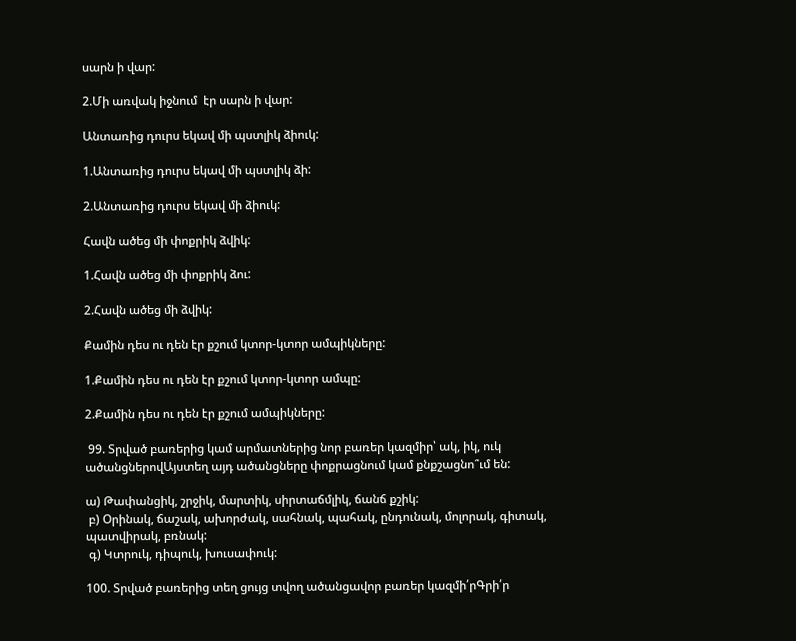սարն ի վար:

2.Մի առվակ իջնում  էր սարն ի վար:

Անտառից դուրս եկավ մի պստլիկ ձիուկ:

1.Անտառից դուրս եկավ մի պստլիկ ձի:

2.Անտառից դուրս եկավ մի ձիուկ:

Հավն ածեց մի փոքրիկ ձվիկ:

1.Հավն ածեց մի փոքրիկ ձու:

2.Հավն ածեց մի ձվիկ:

Քամին դես ու դեն էր քշում կտոր-կտոր ամպիկները:

1.Քամին դես ու դեն էր քշում կտոր-կտոր ամպը:

2.Քամին դես ու դեն էր քշում ամպիկները:

 99. Տրված բառերից կամ արմատներից նոր բառեր կազմիր՝ ակ, իկ, ուկ ածանցներովԱյստեղ այդ ածանցները փոքրացնում կամ քնքշացնո՞ւմ են:

ա) Թափանցիկ, շրջիկ, մարտիկ, սիրտաճմլիկ, ճանճ քշիկ:
 բ) Օրինակ, ճաշակ, ախորժակ, սահնակ, պահակ, ընդունակ, մոլորակ, գիտակ, պատվիրակ, բռնակ:
 գ) Կտրուկ, դիպուկ, խուսափուկ:

100. Տրված բառերից տեղ ցույց տվող ածանցավոր բառեր կազմի՛րԳրի՛ր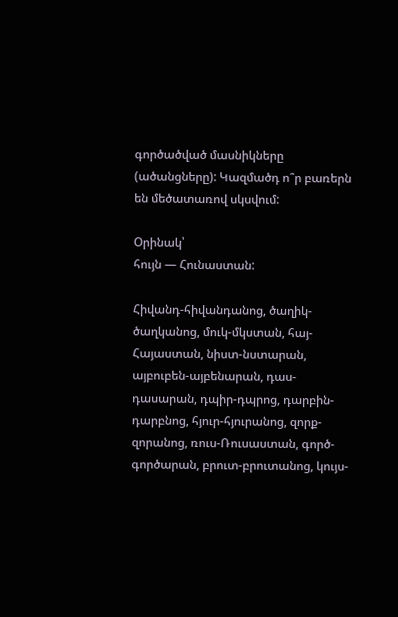գործածված մասնիկները (ածանցները): Կազմածդ ո՞ր բառերն են մեծատառով սկսվում:

Օրինակ՝
հույն — Հունաստան:

Հիվանդ-հիվանդանոց, ծաղիկ-ծաղկանոց, մուկ-մկստան, հայ-Հայաստան, նիստ-նստարան, այբուբեն-այբենարան, դաս-դասարան, դպիր-դպրոց, դարբին-դարբնոց, հյուր-հյուրանոց, զորք-զորանոց, ռուս-Ռուսաստան, գործ-գործարան, բրուտ-բրուտանոց, կույս-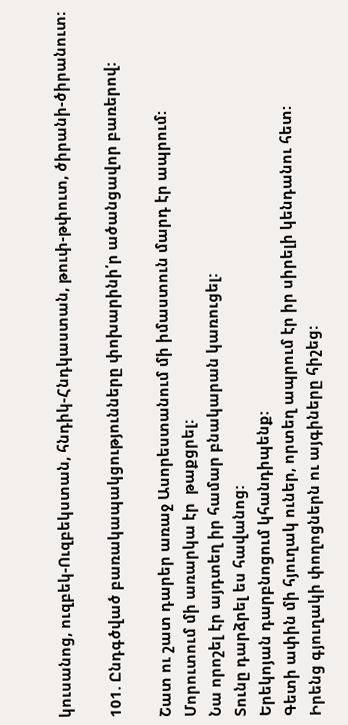կուսանոց, ուզբեկ-Ուզբեկստան, հնդիկ-Հնդկաստան, թուփ-թփուտ, ծիրանի-ծիրանուտ:

101. Ընդգծված բառակապակցությունները փոխարինի՛ր ածանցավոր բառերով:

Շատ ու շատ դարեր առաջ Ասորեստանում մի իմաստուն մարդ էր ապրում:
Մորուտում մի առարկա էր  թաքցրել:
Նա որոշել էր այդտեղ իր համար բնակարան կառուցել:
Տունը դարձրել ես հավանոց:
Երեկոյան դարբնոցում կհանդիպենք:
Գետի ափին մի հյուղակ ուներ, որտեղ ապրում էր իր սիրելի կենդանու հետ:
Իրենց գյուղակի փողոցներն ու այգիները հիշեց: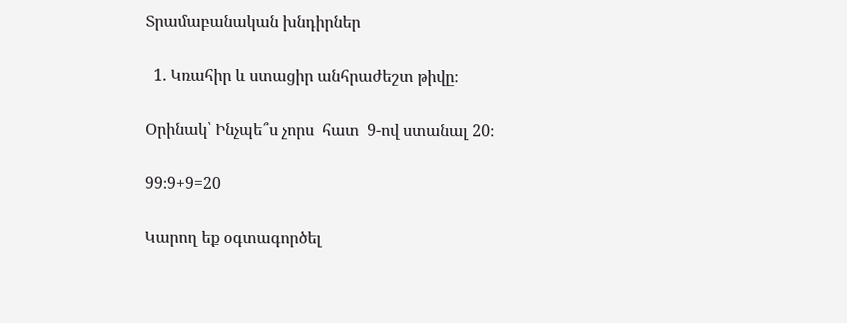Տրամաբանական խնդիրներ

  1. Կռահիր և ստացիր անհրաժեշտ թիվը։

Օրինակ՝ Ինչպե՞ս չորս  հատ  9-ով ստանալ 20։

99։9+9=20

Կարող եք օգտագործել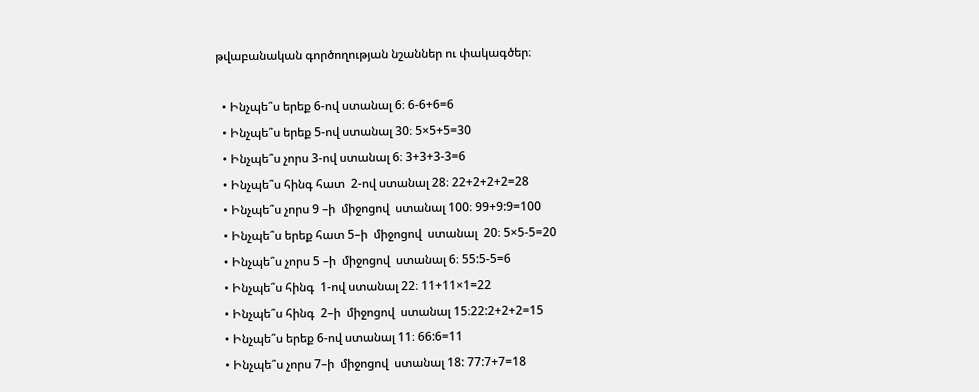թվաբանական գործողության նշաններ ու փակագծեր։

  • Ինչպե՞ս երեք 6-ով ստանալ 6։ 6-6+6=6
  • Ինչպե՞ս երեք 5-ով ստանալ 30։ 5×5+5=30
  • Ինչպե՞ս չորս 3-ով ստանալ 6։ 3+3+3-3=6
  • Ինչպե՞ս հինգ հատ  2-ով ստանալ 28։ 22+2+2+2=28
  • Ինչպե՞ս չորս 9 –ի  միջոցով  ստանալ 100։ 99+9:9=100
  • Ինչպե՞ս երեք հատ 5–ի  միջոցով  ստանալ  20։ 5×5-5=20
  • Ինչպե՞ս չորս 5 –ի  միջոցով  ստանալ 6։ 55:5-5=6
  • Ինչպե՞ս հինգ  1-ով ստանալ 22։ 11+11×1=22
  • Ինչպե՞ս հինգ  2–ի  միջոցով  ստանալ 15։22:2+2+2=15
  • Ինչպե՞ս երեք 6-ով ստանալ 11։ 66:6=11
  • Ինչպե՞ս չորս 7–ի  միջոցով  ստանալ 18: 77:7+7=18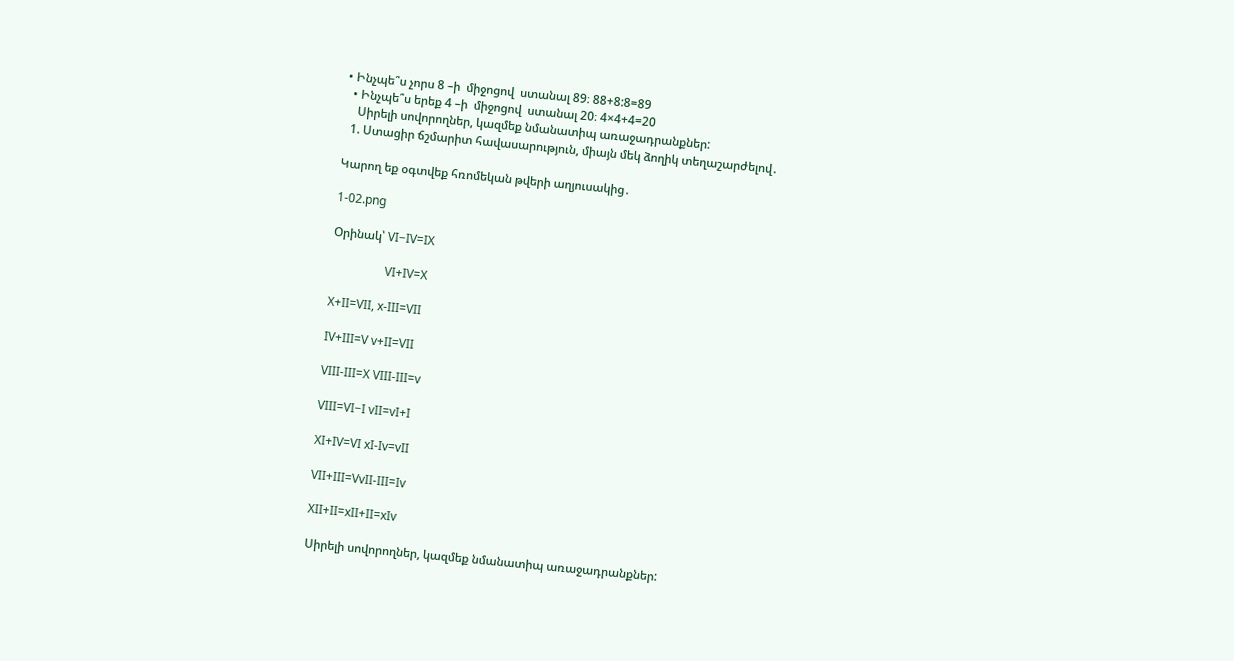• Ինչպե՞ս չորս 8 –ի  միջոցով  ստանալ 89։ 88+8:8=89
  • Ինչպե՞ս երեք 4 –ի  միջոցով  ստանալ 20։ 4×4+4=20
    Սիրելի սովորողներ, կազմեք նմանատիպ առաջադրանքներ:
  1. Ստացիր ճշմարիտ հավասարություն, միայն մեկ ձողիկ տեղաշարժելով․

Կարող եք օգտվեք հռոմեկան թվերի աղյուսակից․

1-02.png

Օրինակ՝ VI−IV=IX

                  VI+IV=X

X+II=VII, x-III=VII

IV+III=V v+II=VII

VIII-III=X VIII-III=v

VIII=VI−I vII=vI+I

XI+IV=VI xI-Iv=vII

VII+III=VvII-III=Iv

XII+II=xII+II=xIv

Սիրելի սովորողներ, կազմեք նմանատիպ առաջադրանքներ: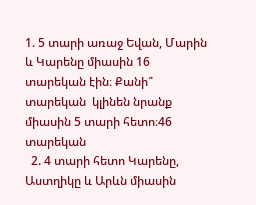1. 5 տարի առաջ Եվան, Մարին և Կարենը միասին 16 տարեկան էին։ Քանի՞ տարեկան  կլինեն նրանք միասին 5 տարի հետո։46 տարեկան
  2. 4 տարի հետո Կարենը, Աստղիկը և Արևն միասին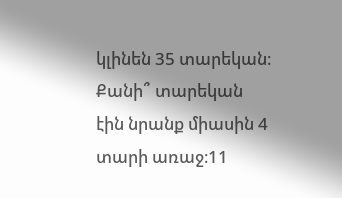կլինեն 35 տարեկան։ Քանի՞ տարեկան  էին նրանք միասին 4 տարի առաջ։11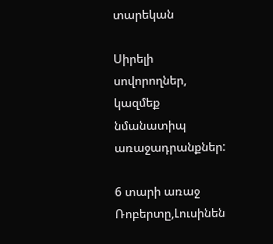տարեկան

Սիրելի սովորողներ, կազմեք նմանատիպ առաջադրանքներ:

6 տարի առաջ Ռոբերտը,Լուսինեն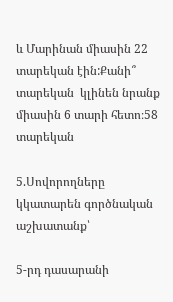և Մարինան միասին 22 տարեկան էին:Քանի՞ տարեկան  կլինեն նրանք միասին 6 տարի հետո։58 տարեկան

5.Սովորողները  կկատարեն գործնական աշխատանք՝

5-րդ դասարանի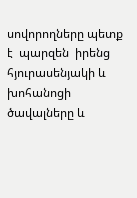սովորողները պետք է  պարզեն  իրենց հյուրասենյակի և խոհանոցի ծավալները և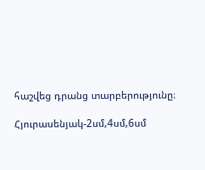հաշվեց դրանց տարբերությունը։

Հյուրասենյակ-2սմ,4սմ,6սմ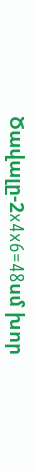Ծավալը-2x4x6=48սմ խոր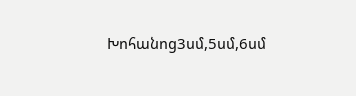Խոհանոց3սմ,5սմ,6սմ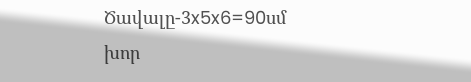Ծավալը-3x5x6=90սմ խոր